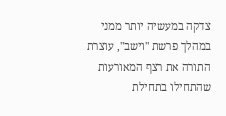צדקה במעשיה יותר ממני
במהלך פרשת "וישב", עוצרת התורה את רצף המאורעות שהתחילו בתחילת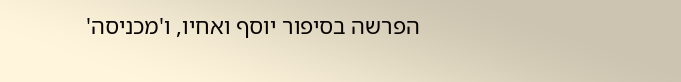הפרשה בסיפור יוסף ואחיו, ו'מכניסה'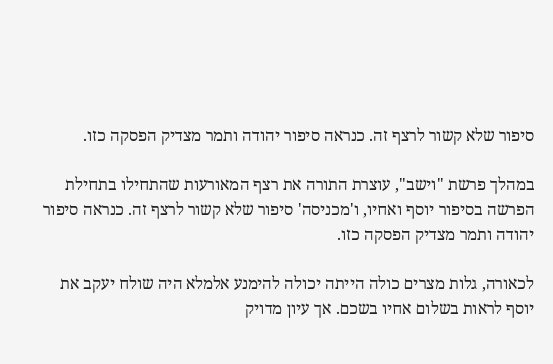סיפור שלא קשור לרצף זה. כנראה סיפור יהודה ותמר מצדיק הפסקה כזו.

במהלך פרשת "וישב", עוצרת התורה את רצף המאורעות שהתחילו בתחילת הפרשה בסיפור יוסף ואחיו, ו'מכניסה' סיפור שלא קשור לרצף זה. כנראה סיפור יהודה ותמר מצדיק הפסקה כזו.

לכאורה, גלות מצרים כולה הייתה יכולה להימנע אלמלא היה שולח יעקב את יוסף לראות בשלום אחיו בשכם. אך עיון מדויק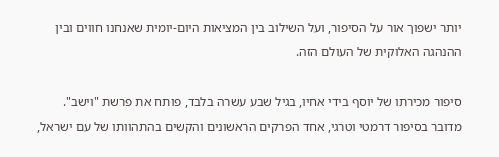יותר ישפוך אור על הסיפור, ועל השילוב בין המציאות היום-יומית שאנחנו חווים ובין ההנהגה האלוקית של העולם הזה.

סיפור מכירתו של יוסף בידי אחיו, בגיל שבע עשרה בלבד, פותח את פרשת "וישב". מדובר בסיפור דרמטי וטרגי, אחד הפרקים הראשונים והקשים בהתהוותו של עם ישראל,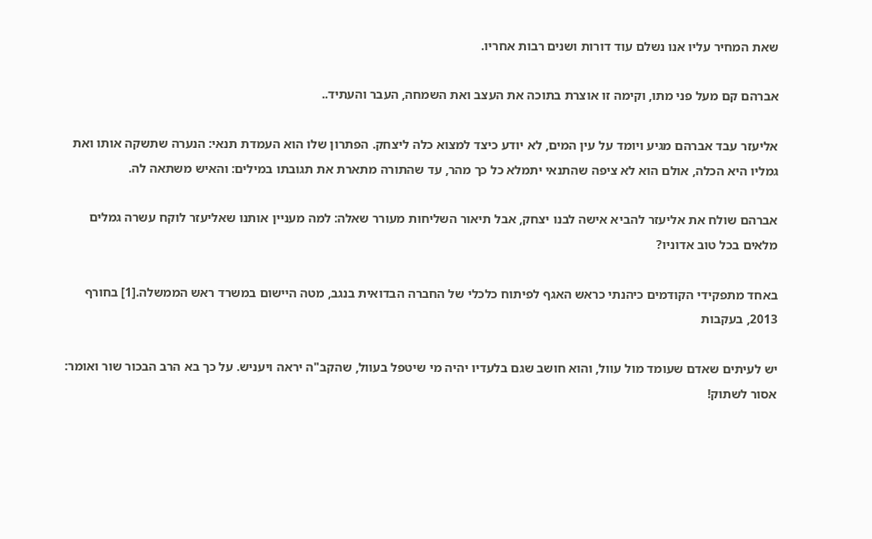שאת המחיר עליו אנו נשלם עוד דורות ושנים רבות אחריו.

אברהם קם מעל פני מתו, וקימה זו אוצרת בתוכה את העצב ואת השמחה, העבר והעתיד..

אליעזר עבד אברהם מגיע ויומד על עין המים, לא יודע כיצד למצוא כלה ליצחק. הפתרון שלו הוא העמדת תנאי: הנערה שתשקה אותו ואת גמליו היא הכלה, אולם הוא לא ציפה שהתנאי יתמלא כל כך מהר, עד שהתורה מתארת את תגובתו במילים: והאיש משתאה לה.

אברהם שולח את אליעזר להביא אישה לבנו יצחק, אבל תיאור השליחות מעורר שאלה: למה מעניין אותנו שאליעזר לוקח עשרה גמלים מלאים בכל טוב אדוניו?

באחד מתפקידי הקודמים כיהנתי כראש האגף לפיתוח כלכלי של החברה הבדואית בנגב, מטה היישום במשרד ראש הממשלה.[1] בחורף 2013, בעקבות

יש לעיתים שאדם שעומד מול עוול, והוא חושב שגם בלעדיו יהיה מי שיטפל בעוול, שהקב"ה יראה ויעניש. על כך בא הרב הבכור שור ואומר: אסור לשתוק!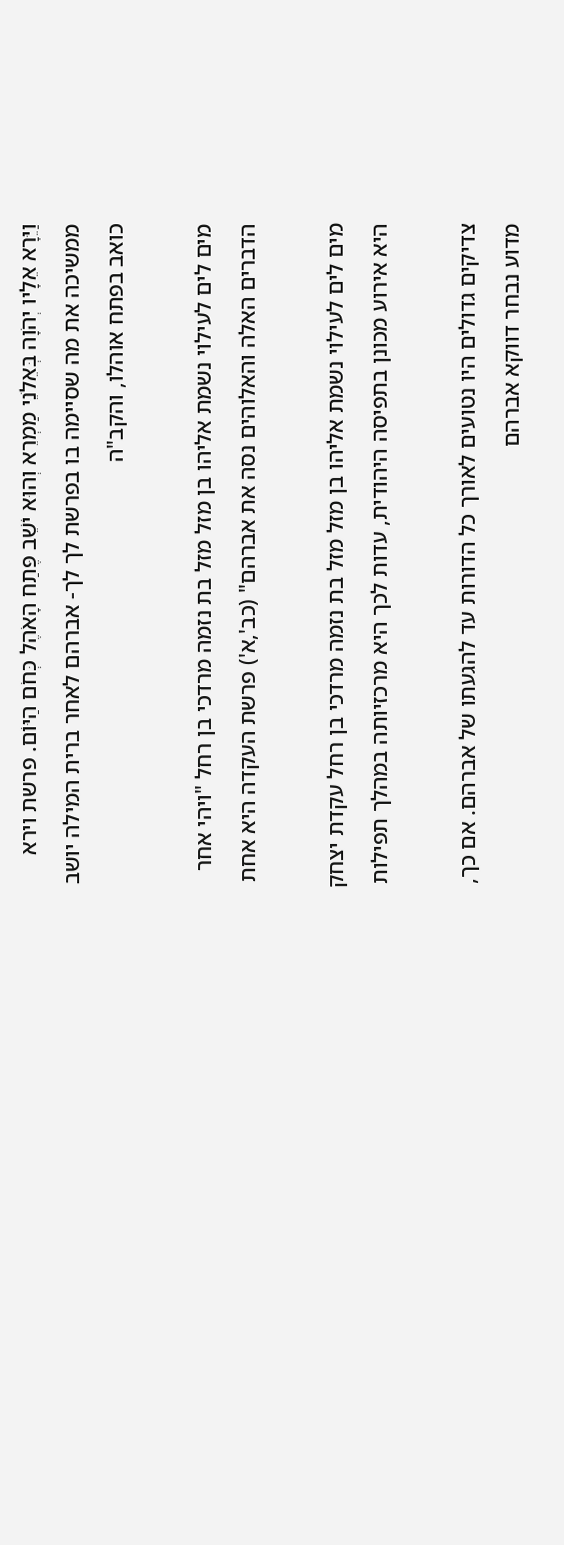וַיֵּרָא אֵלָיו יְהֹוָה בְּאֵלֹנֵי מַמְרֵא וְהוּא יֹשֵׁב פֶּתַח הָאֹהֶל כְּחֹם הַיּוֹם. פרשת וירא ממשיכה את מה שסיימה בו בפרשת לך לך- אברהם לאחר ברית המילה יושב כואב בפתח אוהלו, והקב"ה

מים לים לעילוי נשמת אליהו בן מזל מזל בת נזמה מרדכי בן רחל "ויהי אחר הדברים האלה והאלוהים נסה את אברהם" (כב',א') פרשת העקדה היא אחת

מים לים לעילוי נשמת אליהו בן מזל מזל בת נזמה מרדכי בן רחל עקדת יצחק היא אירוע מכונן בתפיסה היהודית, עדות לכך היא מרכזיותה במהלך תפילות

צדיקים גדולים היו נטועים לאורך כל הדורות עד להגעתו של אברהם. אם כך, מדוע נבחר דווקא אברהם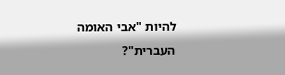להיות "אבי האומה העברית"?